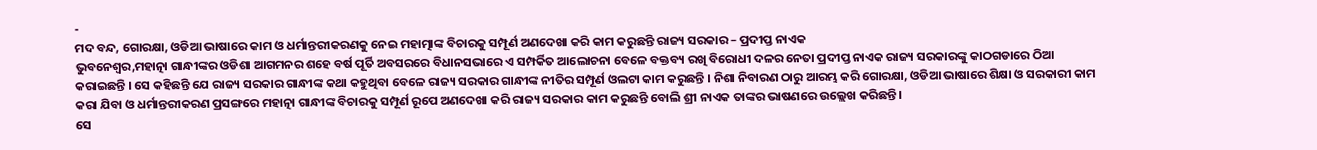-
ମଦ ବନ୍ଦ, ଗୋରକ୍ଷା, ଓଡିଆ ଭାଷାରେ କାମ ଓ ଧର୍ମାନ୍ତରୀକରଣକୁ ନେଇ ମହାତ୍ମାଙ୍କ ବିଚାରକୁ ସମ୍ପୂର୍ଣ ଅଣଦେଖା କରି କାମ କରୁଛନ୍ତି ରାଜ୍ୟ ସରକାର – ପ୍ରଦୀପ୍ତ ନାଏକ
ଭୁବନେଶ୍ୱର,ମହାତ୍ନା ଗାନ୍ଧୀଙ୍କର ଓଡିଶା ଆଗମନର ଶହେ ବର୍ଷ ପୂର୍ତି ଅବସରରେ ବିଧାନସଭାରେ ଏ ସମ୍ପର୍କିତ ଆଲୋଚନା ବେଳେ ବକ୍ତବ୍ୟ ରଖି ବିରୋଧୀ ଦଳର ନେତା ପ୍ରଦୀପ୍ତ ନାଏକ ରାଜ୍ୟ ସରକାରଙ୍କୁ କାଠଗଡାରେ ଠିଆ କରାଇଛନ୍ତି । ସେ କହିଛନ୍ତି ଯେ ରାଜ୍ୟ ସରକାର ଗାନ୍ଧୀଙ୍କ କଥା କହୁଥିବା ବେଳେ ରାଜ୍ୟ ସରକାର ଗାନ୍ଧୀଙ୍କ ନୀତିର ସମ୍ପୂର୍ଣ ଓଲଟା କାମ କରୁଛନ୍ତି । ନିଶା ନିବାରଣ ଠାରୁ ଆରମ୍ଭ କରି ଗୋରକ୍ଷା, ଓଡିଆ ଭାଷାରେ ଶିକ୍ଷା ଓ ସରକାରୀ କାମ କରା ଯିବା ଓ ଧର୍ମାନ୍ତରୀକରଣ ପ୍ରସଙ୍ଗରେ ମହାତ୍ନା ଗାନ୍ଧୀଙ୍କ ବିଚାରକୁ ସମ୍ପୂର୍ଣ ରୂପେ ଅଣଦେଖା କରି ରାଜ୍ୟ ସରକାର କାମ କରୁଛନ୍ତି ବୋଲି ଶ୍ରୀ ନାଏକ ତାଙ୍କର ଭାଷଣରେ ଉଲ୍ଲେଖ କରିଛନ୍ତି ।
ସେ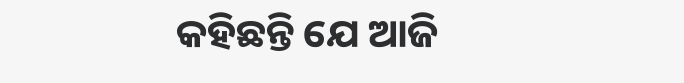କହିଛନ୍ତି ଯେ ଆଜି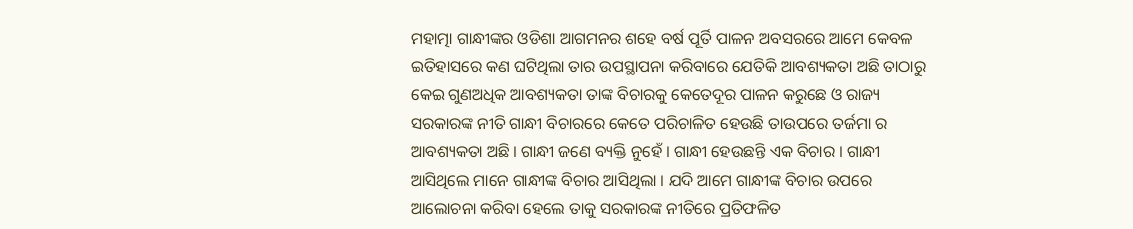ମହାତ୍ମା ଗାନ୍ଧୀଙ୍କର ଓଡିଶା ଆଗମନର ଶହେ ବର୍ଷ ପୂର୍ତି ପାଳନ ଅବସରରେ ଆମେ କେବଳ ଇତିହାସରେ କଣ ଘଟିଥିଲା ତାର ଉପସ୍ଥାପନା କରିବାରେ ଯେତିକି ଆବଶ୍ୟକତା ଅଛି ତାଠାରୁ କେଇ ଗୁଣଅଧିକ ଆବଶ୍ୟକତା ତାଙ୍କ ବିଚାରକୁ କେତେଦୂର ପାଳନ କରୁଛେ ଓ ରାଜ୍ୟ ସରକାରଙ୍କ ନୀତି ଗାନ୍ଧୀ ବିଚାରରେ କେତେ ପରିଚାଳିତ ହେଉଛି ତାଉପରେ ତର୍ଜମା ର ଆବଶ୍ୟକତା ଅଛି । ଗାନ୍ଧୀ ଜଣେ ବ୍ୟକ୍ତି ନୁହେଁ । ଗାନ୍ଧୀ ହେଉଛନ୍ତି ଏକ ବିଚାର । ଗାନ୍ଧୀ ଆସିଥିଲେ ମାନେ ଗାନ୍ଧୀଙ୍କ ବିଚାର ଆସିଥିଲା । ଯଦି ଆମେ ଗାନ୍ଧୀଙ୍କ ବିଚାର ଉପରେ ଆଲୋଚନା କରିବା ହେଲେ ତାକୁ ସରକାରଙ୍କ ନୀତିରେ ପ୍ରତିଫଳିତ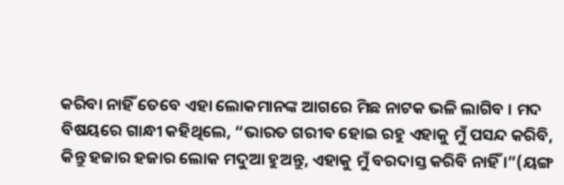କରିବା ନାହିଁ ତେବେ ଏହା ଲୋକମାନଙ୍କ ଆଗରେ ମିଛ ନାଟକ ଭଳି ଲାଗିବ । ମଦ ବିଷୟରେ ଗାନ୍ଧୀ କହିଥିଲେ, “ଭାରତ ଗରୀବ ହୋଇ ରହୁ ଏହାକୁ ମୁଁ ପସନ୍ଦ କରିବି, କିନ୍ତୁ ହଜାର ହଜାର ଲୋକ ମଦୁଆ ହୁଅନ୍ତୁ, ଏହାକୁ ମୁଁ ବରଦାସ୍ତ କରିବି ନାହିଁ ।”(ୟଙ୍ଗ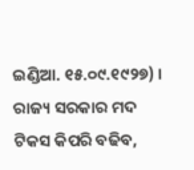ଇଣ୍ଡିଆ. ୧୫.୦୯.୧୯୨୭) । ରାଜ୍ୟ ସରକାର ମଦ ଟିକସ କିପରି ବଢିବ,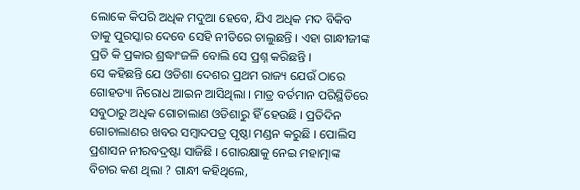ଲୋକେ କିପରି ଅଧିକ ମଦୁଆ ହେବେ, ଯିଏ ଅଧିକ ମଦ ବିକିବ ତାକୁ ପୁରସ୍କାର ଦେବେ ସେହି ନୀତିରେ ଚାଲୁଛନ୍ତି । ଏହା ଗାନ୍ଧୀଜୀଙ୍କ ପ୍ରତି କି ପ୍ରକାର ଶ୍ରଦ୍ଧାଂଜଳି ବୋଲି ସେ ପ୍ରଶ୍ନ କରିଛନ୍ତି ।
ସେ କହିଛନ୍ତି ଯେ ଓଡିଶା ଦେଶର ପ୍ରଥମ ରାଜ୍ୟ ଯେଉଁ ଠାରେ ଗୋହତ୍ୟା ନିରୋଧ ଆଇନ ଆସିଥିଲା । ମାତ୍ର ବର୍ତମାନ ପରିସ୍ଥିତିରେ ସବୁଠାରୁ ଅଧିକ ଗୋଚାଲାଣ ଓଡିଶାରୁ ହିଁ ହେଉଛି । ପ୍ରତିଦିନ ଗୋଚାଲାଣର ଖବର ସମ୍ବାଦପତ୍ର ପୃଷ୍ଠା ମଣ୍ଡନ କରୁଛି । ପୋଲିସ ପ୍ରଶାସନ ନୀରବଦ୍ରଷ୍ଟା ସାଜିଛି । ଗୋରକ୍ଷାକୁ ନେଇ ମହାତ୍ମାଙ୍କ ବିଚାର କଣ ଥିଲା ? ଗାନ୍ଧୀ କହିଥିଲେ,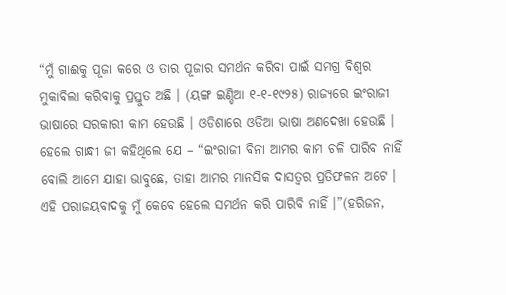“ମୁଁ ଗାଈକୁ ପୂଜା କରେ ଓ ତାର ପୂଜାର ସମର୍ଥନ କରିବା ପାଇଁ ସମଗ୍ର ବିଶ୍ୱର ମୁକାବିଲା କରିବାକୁ ପ୍ରସ୍ତୁତ ଅଛି । (ୟଙ୍ଗ ଇଣ୍ଡିଆ ୧-୧-୧୯୨୫) ରାଜ୍ୟରେ ଇଂରାଜୀ ଭାଷାରେ ସରକାରୀ କାମ ହେଉଛି । ଓଡିଶାରେ ଓଡିଆ ଭାଷା ଅଣଦେଖା ହେଉଛି । ହେଲେ ଗାନ୍ଧୀ ଜୀ କହିଥିଲେ ଯେ – “ଇଂରାଜୀ ବିନା ଆମର କାମ ଚଳି ପାରିବ ନାହିଁ ବୋଲି ଆମେ ଯାହା ଭାବୁଛେ, ତାହା ଆମର ମାନସିକ ଦାସତ୍ୱର ପ୍ରତିଫଳନ ଅଟେ । ଏହି ପରାଜୟବାଦକୁ ମୁଁ କେବେ ହେଲେ ସମର୍ଥନ କରି ପାରିବି ନାହିଁ ।”(ହରିଜନ,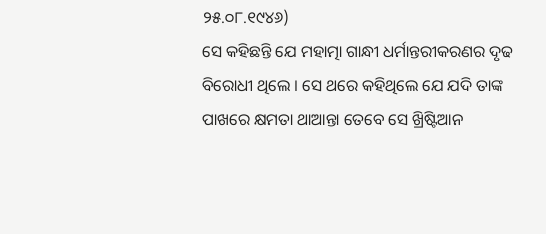୨୫.୦୮.୧୯୪୬)
ସେ କହିଛନ୍ତି ଯେ ମହାତ୍ମା ଗାନ୍ଧୀ ଧର୍ମାନ୍ତରୀକରଣର ଦୃଢ ବିରୋଧୀ ଥିଲେ । ସେ ଥରେ କହିଥିଲେ ଯେ ଯଦି ତାଙ୍କ ପାଖରେ କ୍ଷମତା ଥାଆନ୍ତା ତେବେ ସେ ଖ୍ରିଷ୍ଟିଆନ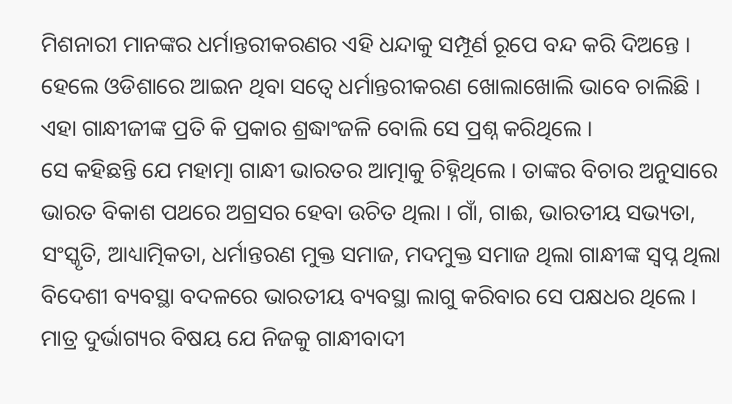ମିଶନାରୀ ମାନଙ୍କର ଧର୍ମାନ୍ତରୀକରଣର ଏହି ଧନ୍ଦାକୁ ସମ୍ପୂର୍ଣ ରୂପେ ବନ୍ଦ କରି ଦିଅନ୍ତେ । ହେଲେ ଓଡିଶାରେ ଆଇନ ଥିବା ସତ୍ୱେ ଧର୍ମାନ୍ତରୀକରଣ ଖୋଲାଖୋଲି ଭାବେ ଚାଲିଛି । ଏହା ଗାନ୍ଧୀଜୀଙ୍କ ପ୍ରତି କି ପ୍ରକାର ଶ୍ରଦ୍ଧାଂଜଳି ବୋଲି ସେ ପ୍ରଶ୍ନ କରିଥିଲେ ।
ସେ କହିଛନ୍ତି ଯେ ମହାତ୍ମା ଗାନ୍ଧୀ ଭାରତର ଆତ୍ମାକୁ ଚିହ୍ନିଥିଲେ । ତାଙ୍କର ବିଚାର ଅନୁସାରେ ଭାରତ ବିକାଶ ପଥରେ ଅଗ୍ରସର ହେବା ଉଚିତ ଥିଲା । ଗାଁ, ଗାଈ, ଭାରତୀୟ ସଭ୍ୟତା, ସଂସ୍କୃତି, ଆଧ୍ୟାତ୍ମିକତା, ଧର୍ମାନ୍ତରଣ ମୁକ୍ତ ସମାଜ, ମଦମୁକ୍ତ ସମାଜ ଥିଲା ଗାନ୍ଧୀଙ୍କ ସ୍ୱପ୍ନ ଥିଲା ବିଦେଶୀ ବ୍ୟବସ୍ଥା ବଦଳରେ ଭାରତୀୟ ବ୍ୟବସ୍ଥା ଲାଗୁ କରିବାର ସେ ପକ୍ଷଧର ଥିଲେ । ମାତ୍ର ଦୁର୍ଭାଗ୍ୟର ବିଷୟ ଯେ ନିଜକୁ ଗାନ୍ଧୀବାଦୀ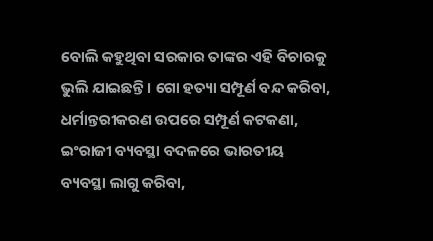ବୋଲି କହୁଥିବା ସରକାର ତାଙ୍କର ଏହି ବିଚାରକୁ ଭୁଲି ଯାଇଛନ୍ତି । ଗୋ ହତ୍ୟା ସମ୍ପୂର୍ଣ ବନ୍ଦ କରିବା, ଧର୍ମାନ୍ତରୀକରଣ ଉପରେ ସମ୍ପୂର୍ଣ କଟକଣା, ଇଂରାଜୀ ବ୍ୟବସ୍ଥା ବଦଳରେ ଭାରତୀୟ ବ୍ୟବସ୍ଥା ଲାଗୁ କରିବା,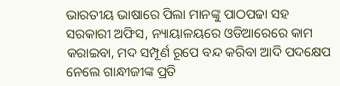ଭାରତୀୟ ଭାଷାରେ ପିଲା ମାନଙ୍କୁ ପାଠପଢା ସହ ସରକାରୀ ଅଫିସ, ନ୍ୟାୟାଳୟରେ ଓଡିଆରେରେ କାମ କରାଇବା, ମଦ ସମ୍ପୂର୍ଣ ରୂପେ ବନ୍ଦ କରିବା ଆଦି ପଦକ୍ଷେପ ନେଲେ ଗାନ୍ଧୀଜୀଙ୍କ ପ୍ରତି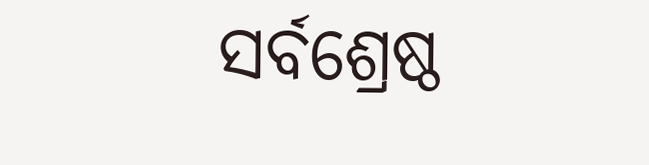ସର୍ବଶ୍ରେଷ୍ଠ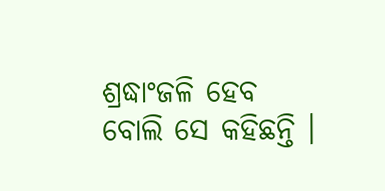ଶ୍ରଦ୍ଧାଂଜଳି ହେବ ବୋଲି ସେ କହିଛନ୍ତି ।